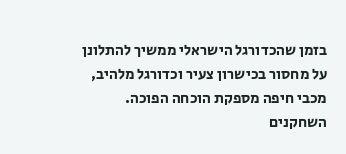בזמן שהכדורגל הישראלי ממשיך להתלונן על מחסור בכישרון צעיר וכדורגל מלהיב, מכבי חיפה מספקת הוכחה הפוכה. השחקנים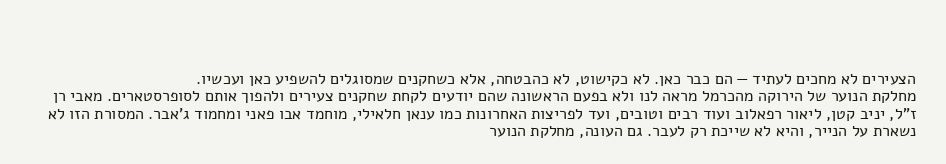הצעירים לא מחכים לעתיד — הם כבר כאן. לא כקישוט, לא כהבטחה, אלא כשחקנים שמסוגלים להשפיע כאן ועכשיו.
מחלקת הנוער של הירוקה מהכרמל מראה לנו ולא בפעם הראשונה שהם יודעים לקחת שחקנים צעירים ולהפוך אותם לסופרסטארים. מאבי רן ז"ל, יניב קטן, ליאור רפאלוב ועוד רבים וטובים, ועד לפריצות האחרונות כמו ענאן חלאילי, מוחמד אבו פאני ומחמוד ג'אבר. המסורת הזו לא נשארת על הנייר, והיא לא שייכת רק לעבר. גם העונה, מחלקת הנוער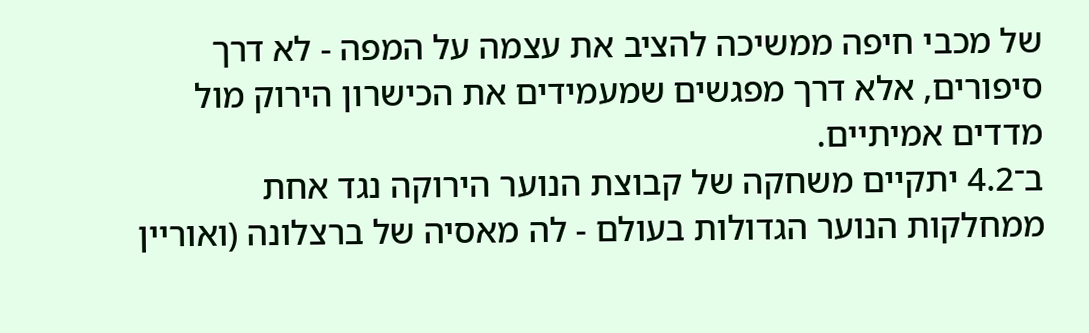של מכבי חיפה ממשיכה להציב את עצמה על המפה - לא דרך סיפורים, אלא דרך מפגשים שמעמידים את הכישרון הירוק מול מדדים אמיתיים.
ב־4.2 יתקיים משחקה של קבוצת הנוער הירוקה נגד אחת ממחלקות הנוער הגדולות בעולם - לה מאסיה של ברצלונה (ואוריין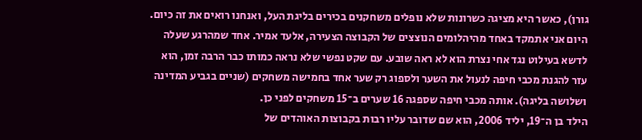גורן), כאשר היא מציגה כשרונות שלא נופלים משחקנים בכירים בליגת העל, ואנחנו רואים את זה כיום. היום אני אתמקד באחד מהיהלומים הנוצצים של הקבוצה הצעירה, אלעד אמיר. אחד שמהרגע שעלה לדשא בעילוט נגד אחי נצרת הוא לא ראה שובע. עם שקט נפשי שלא נראה כמותו כבר הרבה זמן, הוא עזר להגנת מכבי חיפה לנעול את השער ולספוג רק שער אחד בחמישה משחקים (שניים בגביע המדינה ושלושה בליגה). אותה מכבי חיפה שספגה 16 שערים ב־15 משחקים לפני כן.
הילד בן ה־19, יליד 2006, הוא שם שדובר עליו רבות בקבוצות האוהדים של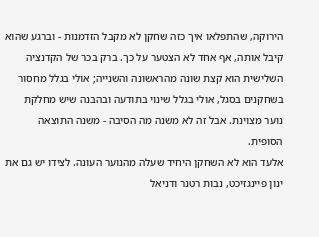הירוקה, שהתפלאו איך כזה שחקן לא מקבל הזדמנות - וברגע שהוא קיבל אותה, אף אחד לא הצטער על כך. ברק בכר של הקדנציה השלישית הוא קצת שונה מהראשונה והשנייה; אולי בגלל מחסור בשחקנים בסגל, אולי בגלל שינוי בתודעה ובהבנה שיש מחלקת נוער מצוינת. אבל זה לא משנה מה הסיבה - משנה התוצאה הסופית.
אלעד הוא לא השחקן היחיד שעלה מהנוער העונה. לצידו יש גם את ינון פיינגזיכט, נבות רטנר ודניאל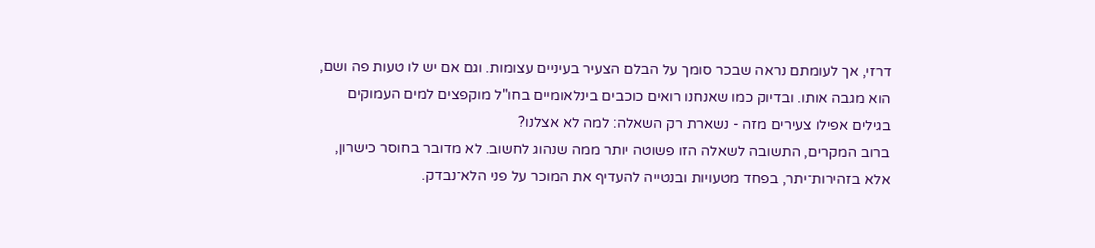דרזי, אך לעומתם נראה שבכר סומך על הבלם הצעיר בעיניים עצומות. וגם אם יש לו טעות פה ושם, הוא מגבה אותו. ובדיוק כמו שאנחנו רואים כוכבים בינלאומיים בחו"ל מוקפצים למים העמוקים בגילים אפילו צעירים מזה - נשארת רק השאלה: למה לא אצלנו?
ברוב המקרים, התשובה לשאלה הזו פשוטה יותר ממה שנהוג לחשוב. לא מדובר בחוסר כישרון, אלא בזהירות־יתר, בפחד מטעויות ובנטייה להעדיף את המוכר על פני הלא־נבדק.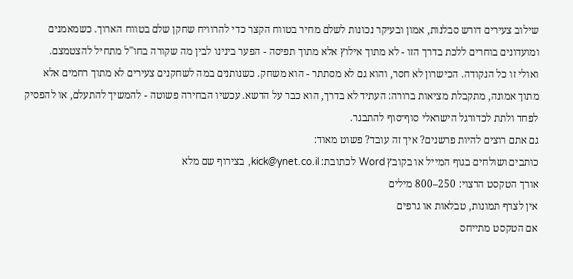שילוב צעירים דורש סבלנות, אמון ובעיקר נכונות לשלם מחיר בטווח הקצר כדי להרוויח שחקן שלם בטווח הארוך. כשמאמנים ומועדונים בוחרים ללכת בדרך הזו - לא מתוך אילוץ אלא מתוך תפיסה - הפער בינינו לבין מה שקורה בחו"ל מתחיל להצטמצם.
ואולי זו כל הנקודה. הכישרון לא חסר, והוא גם לא מסתתר - הוא משחק. כשנותנים במה לשחקנים צעירים לא מתוך רחמים אלא מתוך אמונה, מתקבלת מציאות ברורה: העתיד לא בדרך, הוא כבר על הדשא. עכשיו הבחירה פשוטה - להמשיך להתעלם, או להפסיק לפחד ולתת לכדורגל הישראלי סוף־סוף להתבגר.
גם אתם רוצים להיות פרשנים? איך זה עובד? פשוט מאוד:
כותבים ושולחים בגוף המייל או בקובץ Word לכתובת: kick@ynet.co.il, בצירוף שם מלא
אורך הטקסט הרצוי: 250–800 מילים
אין לצרף תמונות, טבלאות או גרפים
אם הטקסט מתייחס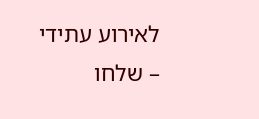לאירוע עתידי – שלחו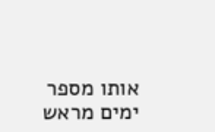אותו מספר ימים מראש